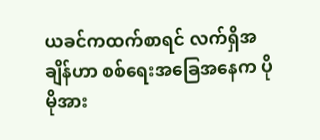ယခင်ကထက်စာရင် လက်ရှိအချိန်ဟာ စစ်ရေးအခြေအနေက ပိုမိုအား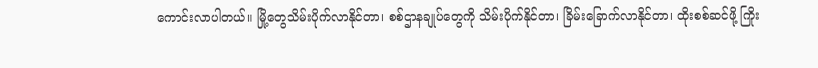ကောင်းလာပါတယ်။ မြို့တွေသိမ်းပိုက်လာနိုင်တာ၊ စစ်ဌာနချုပ်တွေကို သိမ်းပိုက်နိုင်တာ၊ ခြိမ်းခြောက်လာနိုင်တာ၊ ထိုးစစ်ဆင်ဖို့ ကြိုး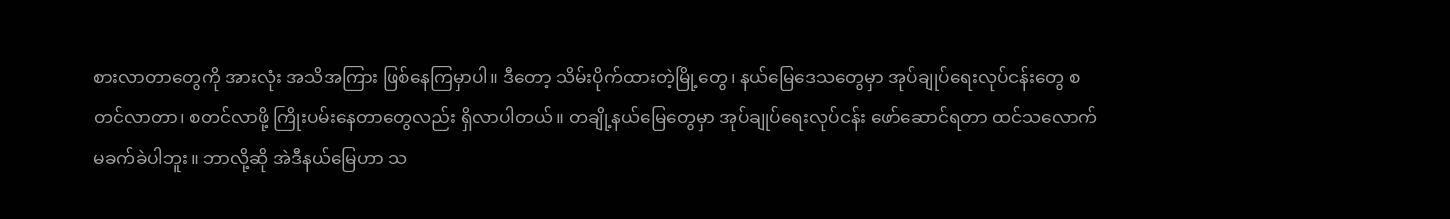စားလာတာတွေကို အားလုံး အသိအကြား ဖြစ်နေကြမှာပါ။ ဒီတော့ သိမ်းပိုက်ထားတဲ့မြို့တွေ၊ နယ်မြေဒေသတွေမှာ အုပ်ချုပ်ရေးလုပ်ငန်းတွေ စတင်လာတာ၊ စတင်လာဖို့ ကြိုးပမ်းနေတာတွေလည်း ရှိလာပါတယ်။ တချို့နယ်မြေတွေမှာ အုပ်ချုပ်ရေးလုပ်ငန်း ဖော်ဆောင်ရတာ ထင်သလောက် မခက်ခဲပါဘူး။ ဘာလို့ဆို အဲဒီနယ်မြေဟာ သ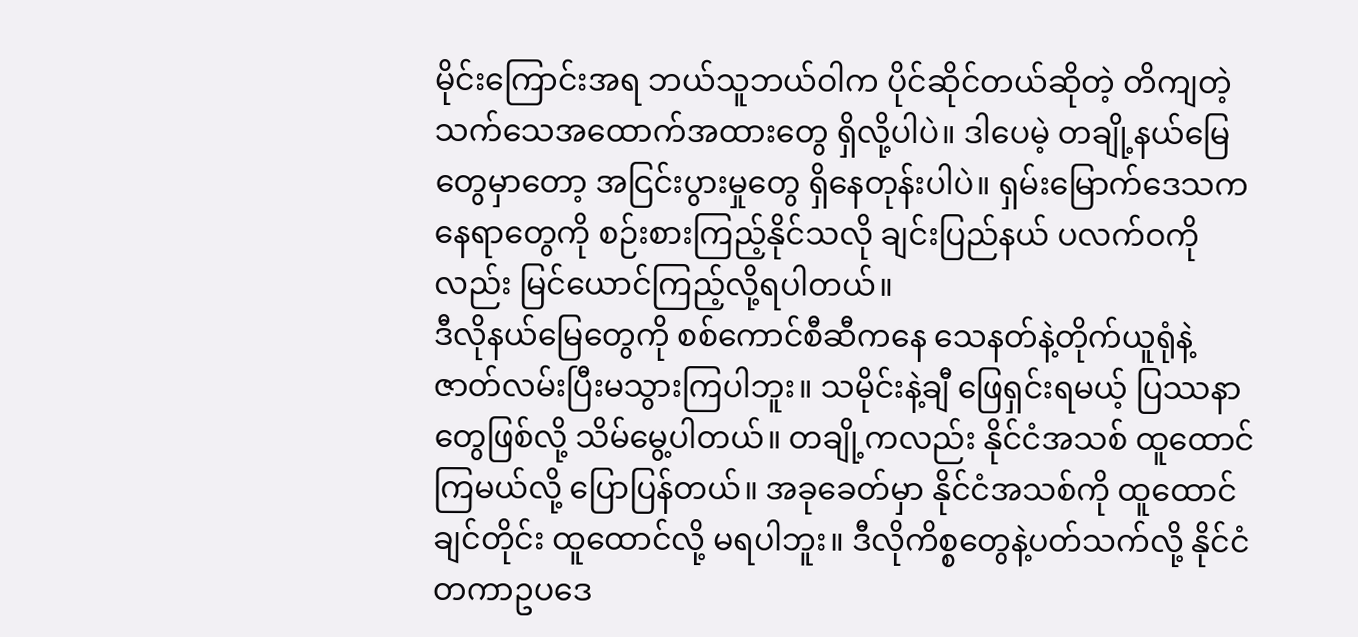မိုင်းကြောင်းအရ ဘယ်သူဘယ်ဝါက ပိုင်ဆိုင်တယ်ဆိုတဲ့ တိကျတဲ့ သက်သေအထောက်အထားတွေ ရှိလို့ပါပဲ။ ဒါပေမဲ့ တချို့နယ်မြေတွေမှာတော့ အငြင်းပွားမှုတွေ ရှိနေတုန်းပါပဲ။ ရှမ်းမြောက်ဒေသက နေရာတွေကို စဉ်းစားကြည့်နိုင်သလို ချင်းပြည်နယ် ပလက်ဝကိုလည်း မြင်ယောင်ကြည့်လို့ရပါတယ်။
ဒီလိုနယ်မြေတွေကို စစ်ကောင်စီဆီကနေ သေနတ်နဲ့တိုက်ယူရုံနဲ့ ဇာတ်လမ်းပြီးမသွားကြပါဘူး။ သမိုင်းနဲ့ချီ ဖြေရှင်းရမယ့် ပြဿနာတွေဖြစ်လို့ သိမ်မွေ့ပါတယ်။ တချို့ကလည်း နိုင်ငံအသစ် ထူထောင်ကြမယ်လို့ ပြောပြန်တယ်။ အခုခေတ်မှာ နိုင်ငံအသစ်ကို ထူထောင်ချင်တိုင်း ထူထောင်လို့ မရပါဘူး။ ဒီလိုကိစ္စတွေနဲ့ပတ်သက်လို့ နိုင်ငံတကာဥပဒေ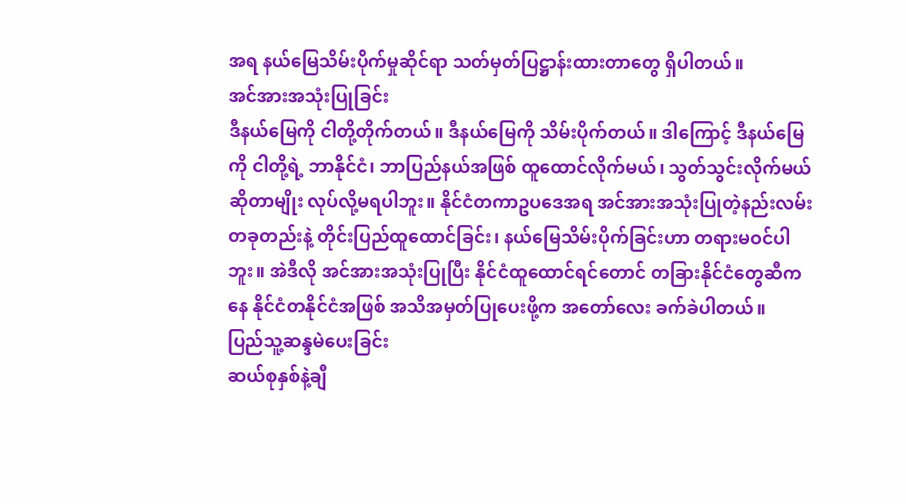အရ နယ်မြေသိမ်းပိုက်မှုဆိုင်ရာ သတ်မှတ်ပြဋ္ဌာန်းထားတာတွေ ရှိပါတယ်။
အင်အားအသုံးပြုခြင်း
ဒီနယ်မြေကို ငါတို့တိုက်တယ်။ ဒီနယ်မြေကို သိမ်းပိုက်တယ်။ ဒါကြောင့် ဒီနယ်မြေကို ငါတို့ရဲ့ ဘာနိုင်ငံ၊ ဘာပြည်နယ်အဖြစ် ထူထောင်လိုက်မယ်၊ သွတ်သွင်းလိုက်မယ် ဆိုတာမျိုး လုပ်လို့မရပါဘူး။ နိုင်ငံတကာဥပဒေအရ အင်အားအသုံးပြုတဲ့နည်းလမ်း တခုတည်းနဲ့ တိုင်းပြည်ထူထောင်ခြင်း၊ နယ်မြေသိမ်းပိုက်ခြင်းဟာ တရားမဝင်ပါဘူး။ အဲဒီလို အင်အားအသုံးပြုပြီး နိုင်ငံထူထောင်ရင်တောင် တခြားနိုင်ငံတွေဆီကနေ နိုင်ငံတနိုင်ငံအဖြစ် အသိအမှတ်ပြုပေးဖို့က အတော်လေး ခက်ခဲပါတယ်။
ပြည်သူ့ဆန္ဒမဲပေးခြင်း
ဆယ်စုနှစ်နဲ့ချီ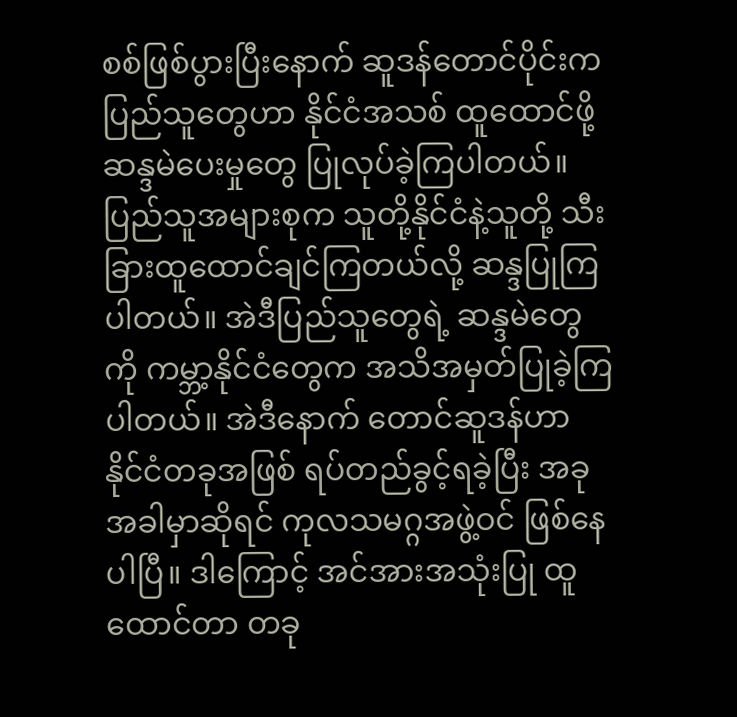စစ်ဖြစ်ပွားပြီးနောက် ဆူဒန်တောင်ပိုင်းက ပြည်သူတွေဟာ နိုင်ငံအသစ် ထူထောင်ဖို့ ဆန္ဒမဲပေးမှုတွေ ပြုလုပ်ခဲ့ကြပါတယ်။ ပြည်သူအများစုက သူတို့နိုင်ငံနဲ့သူတို့ သီးခြားထူထောင်ချင်ကြတယ်လို့ ဆန္ဒပြုကြပါတယ်။ အဲဒီပြည်သူတွေရဲ့ ဆန္ဒမဲတွေကို ကမ္ဘာ့နိုင်ငံတွေက အသိအမှတ်ပြုခဲ့ကြပါတယ်။ အဲဒီနောက် တောင်ဆူဒန်ဟာ နိုင်ငံတခုအဖြစ် ရပ်တည်ခွင့်ရခဲ့ပြီး အခုအခါမှာဆိုရင် ကုလသမဂ္ဂအဖွဲ့ဝင် ဖြစ်နေပါပြီ။ ဒါကြောင့် အင်အားအသုံးပြု ထူထောင်တာ တခု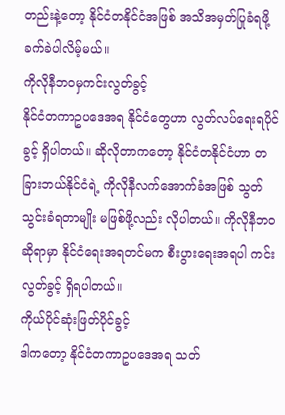တည်းနဲ့တော့ နိုင်ငံတနိုင်ငံအဖြစ် အသိအမှတ်ပြုခံရဖို့ ခက်ခဲပါလိမ့်မယ်။
ကိုလိုနီဘဝမှကင်းလွတ်ခွင့်
နိုင်ငံတကာဥပဒေအရ နိုင်ငံတွေဟာ လွတ်လပ်ရေးရပိုင်ခွင့် ရှိပါတယ်။ ဆိုလိုတာကတော့ နိုင်ငံတနိုင်ငံဟာ တခြားဘယ်နိုင်ငံရဲ့ ကိုလိုနီလက်အောက်ခံအဖြစ် သွတ်သွင်းခံရတာမျိုး မဖြစ်ဖို့လည်း လိုပါတယ်။ ကိုလိုနီဘဝဆိုရာမှာ နိုင်ငံရေးအရတင်မက စီးပွားရေးအရပါ ကင်းလွတ်ခွင့် ရှိရပါတယ်။
ကိုယ်ပိုင်ဆုံးဖြတ်ပိုင်ခွင့်
ဒါကတော့ နိုင်ငံတကာဥပဒေအရ သတ်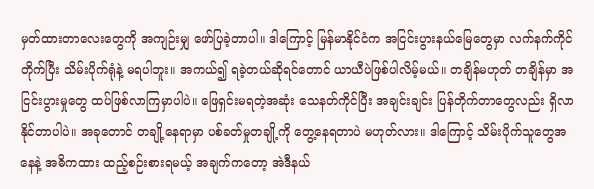မှတ်ထားတာလေးတွေကို အကျဉ်းမျှ ဖော်ပြခဲ့တာပါ။ ဒါကြောင့် မြန်မာနိုင်ငံက အငြင်းပွားနယ်မြေတွေမှာ လက်နက်ကိုင်တိုက်ပြီး သိမ်းပိုက်ရုံနဲ့ မရပါဘူး။ အကယ်၍ ရခဲ့တယ်ဆိုရင်တောင် ယာယီပဲဖြစ်ပါလိမ့်မယ်။ တချိန်မဟုတ် တချိန်မှာ အငြင်းပွားမှုတွေ ထပ်ဖြစ်လာကြမှာပါပဲ။ ဖြေရှင်းမရတဲ့အဆုံး သေနတ်ကိုင်ပြီး အချင်းချင်း ပြန်တိုက်တာတွေလည်း ရှိလာနိုင်တာပါပဲ။ အခုတောင် တချို့နေရာမှာ ပစ်ခတ်မှုတချို့ကို တွေ့နေရတာပဲ မဟုတ်လား။ ဒါကြောင့် သိမ်းပိုက်သူတွေအနေနဲ့ အဓိကထား ထည့်စဉ်းစားရမယ့် အချက်ကတော့ အဲဒီနယ်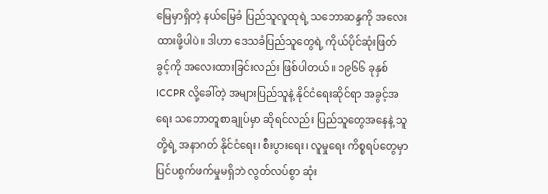မြေမှာရှိတဲ့ နယ်မြေခံ ပြည်သူလူထုရဲ့ သဘောဆန္ဒကို အလေးထားဖို့ပါပဲ။ ဒါဟာ ဒေသခံပြည်သူတွေရဲ့ ကိုယ်ပိုင်ဆုံးဖြတ်ခွင့်ကို အလေးထားခြင်းလည်း ဖြစ်ပါတယ်။ ၁၉၆၆ ခုနှစ် ICCPR လို့ခေါ်တဲ့ အများပြည်သူနဲ့ နိုင်ငံရေးဆိုင်ရာ အခွင့်အရေး သဘောတူစာချုပ်မှာ ဆိုရင်လည်း ပြည်သူတွေအနေနဲ့ သူတို့ရဲ့ အနာဂတ် နိုင်ငံရေး၊ စီးပွားရေး၊ လူမှုရေး ကိစ္စရပ်တွေမှာ ပြင်ပစွက်ဖက်မှုမရှိဘဲ လွတ်လပ်စွာ ဆုံး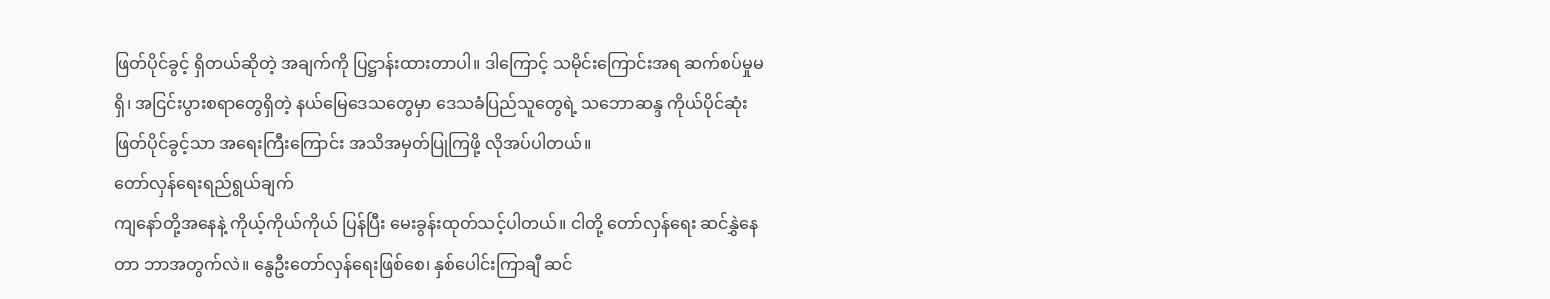ဖြတ်ပိုင်ခွင့် ရှိတယ်ဆိုတဲ့ အချက်ကို ပြဋ္ဌာန်းထားတာပါ။ ဒါကြောင့် သမိုင်းကြောင်းအရ ဆက်စပ်မှုမရှိ၊ အငြင်းပွားစရာတွေရှိတဲ့ နယ်မြေဒေသတွေမှာ ဒေသခံပြည်သူတွေရဲ့ သဘောဆန္ဒ ကိုယ်ပိုင်ဆုံးဖြတ်ပိုင်ခွင့်သာ အရေးကြီးကြောင်း အသိအမှတ်ပြုကြဖို့ လိုအပ်ပါတယ်။
တော်လှန်ရေးရည်ရွယ်ချက်
ကျနော်တို့အနေနဲ့ ကိုယ့်ကိုယ်ကိုယ် ပြန်ပြီး မေးခွန်းထုတ်သင့်ပါတယ်။ ငါတို့ တော်လှန်ရေး ဆင်နွှဲနေတာ ဘာအတွက်လဲ။ နွေဦးတော်လှန်ရေးဖြစ်စေ၊ နှစ်ပေါင်းကြာချီ ဆင်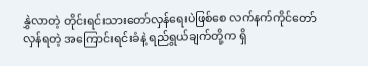နွှဲလာတဲ့ တိုင်းရင်းသားတော်လှန်ရေးပဲဖြစ်စေ လက်နက်ကိုင်တော်လှန်ရတဲ့ အကြောင်းရင်းခံနဲ့ ရည်ရွယ်ချက်တို့က ရှိ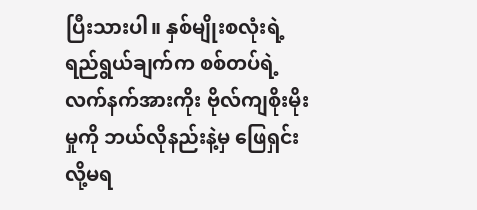ပြီးသားပါ။ နှစ်မျိုးစလုံးရဲ့ ရည်ရွယ်ချက်က စစ်တပ်ရဲ့ လက်နက်အားကိုး ဗိုလ်ကျစိုးမိုးမှုကို ဘယ်လိုနည်းနဲ့မှ ဖြေရှင်းလို့မရ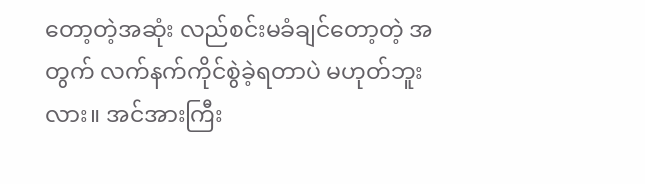တော့တဲ့အဆုံး လည်စင်းမခံချင်တော့တဲ့ အတွက် လက်နက်ကိုင်စွဲခဲ့ရတာပဲ မဟုတ်ဘူးလား။ အင်အားကြီး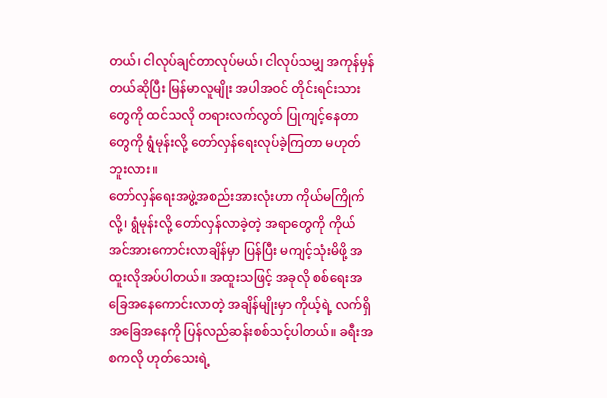တယ်၊ ငါလုပ်ချင်တာလုပ်မယ်၊ ငါလုပ်သမျှ အကုန်မှန်တယ်ဆိုပြီး မြန်မာလူမျိုး အပါအဝင် တိုင်းရင်းသားတွေကို ထင်သလို တရားလက်လွတ် ပြုကျင့်နေတာတွေကို ရွံမုန်းလို့ တော်လှန်ရေးလုပ်ခဲ့ကြတာ မဟုတ်ဘူးလား။
တော်လှန်ရေးအဖွဲ့အစည်းအားလုံးဟာ ကိုယ်မကြိုက်လို့၊ ရွံမုန်းလို့ တော်လှန်လာခဲ့တဲ့ အရာတွေကို ကိုယ်အင်အားကောင်းလာချိန်မှာ ပြန်ပြီး မကျင့်သုံးမိဖို့ အထူးလိုအပ်ပါတယ်။ အထူးသဖြင့် အခုလို စစ်ရေးအခြေအနေကောင်းလာတဲ့ အချိန်မျိုးမှာ ကိုယ့်ရဲ့ လက်ရှိ အခြေအနေကို ပြန်လည်ဆန်းစစ်သင့်ပါတယ်။ ခရီးအစကလို ဟုတ်သေးရဲ့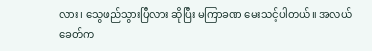လား၊ သွေဖည်သွားပြီလား ဆိုပြီး မကြာခဏ မေးသင့်ပါတယ်။ အလယ်ခေတ်က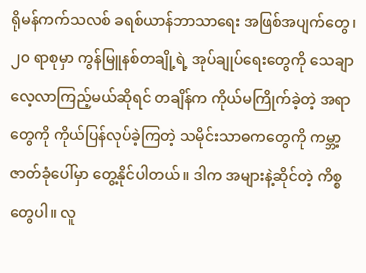ရိုမန်ကက်သလစ် ခရစ်ယာန်ဘာသာရေး အဖြစ်အပျက်တွေ၊ ၂၀ ရာစုမှာ ကွန်မြူနစ်တချို့ရဲ့ အုပ်ချုပ်ရေးတွေကို သေချာ လေ့လာကြည့်မယ်ဆိုရင် တချိန်က ကိုယ်မကြိုက်ခဲ့တဲ့ အရာတွေကို ကိုယ်ပြန်လုပ်ခဲ့ကြတဲ့ သမိုင်းသာဓကတွေကို ကမ္ဘာ့ဇာတ်ခုံပေါ်မှာ တွေ့နိုင်ပါတယ်။ ဒါက အများနဲ့ဆိုင်တဲ့ ကိစ္စတွေပါ။ လူ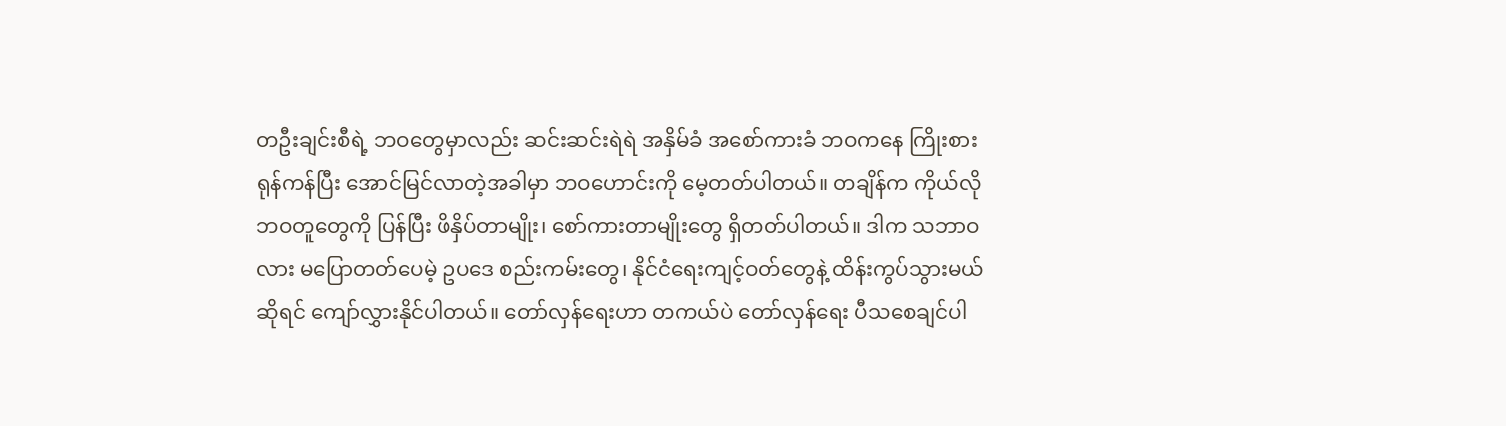တဦးချင်းစီရဲ့ ဘဝတွေမှာလည်း ဆင်းဆင်းရဲရဲ အနှိမ်ခံ အစော်ကားခံ ဘဝကနေ ကြိုးစားရုန်ကန်ပြီး အောင်မြင်လာတဲ့အခါမှာ ဘဝဟောင်းကို မေ့တတ်ပါတယ်။ တချိန်က ကိုယ်လိုဘဝတူတွေကို ပြန်ပြီး ဖိနှိပ်တာမျိုး၊ စော်ကားတာမျိုးတွေ ရှိတတ်ပါတယ်။ ဒါက သဘာဝလား မပြောတတ်ပေမဲ့ ဥပဒေ စည်းကမ်းတွေ၊ နိုင်ငံရေးကျင့်ဝတ်တွေနဲ့ ထိန်းကွပ်သွားမယ်ဆိုရင် ကျော်လွှားနိုင်ပါတယ်။ တော်လှန်ရေးဟာ တကယ်ပဲ တော်လှန်ရေး ပီသစေချင်ပါ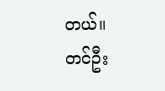တယ်။
တင်ဦး